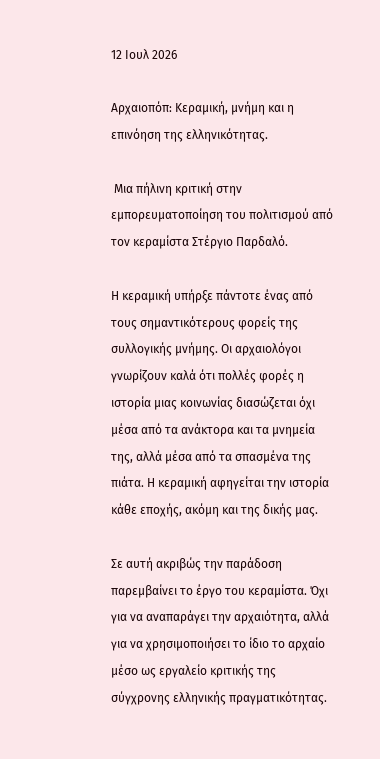12 Ιουλ 2026

Αρχαιοπόπ: Κεραμική, μνήμη και η επινόηση της ελληνικότητας.

 Μια πήλινη κριτική στην εμπορευματοποίηση του πολιτισμού από τον κεραμίστα Στέργιο Παρδαλό.

Η κεραμική υπήρξε πάντοτε ένας από τους σημαντικότερους φορείς της συλλογικής μνήμης. Οι αρχαιολόγοι γνωρίζουν καλά ότι πολλές φορές η ιστορία μιας κοινωνίας διασώζεται όχι μέσα από τα ανάκτορα και τα μνημεία της, αλλά μέσα από τα σπασμένα της πιάτα. Η κεραμική αφηγείται την ιστορία κάθε εποχής, ακόμη και της δικής μας.

Σε αυτή ακριβώς την παράδοση παρεμβαίνει το έργο του κεραμίστα. Όχι για να αναπαράγει την αρχαιότητα, αλλά για να χρησιμοποιήσει το ίδιο το αρχαίο μέσο ως εργαλείο κριτικής της σύγχρονης ελληνικής πραγματικότητας.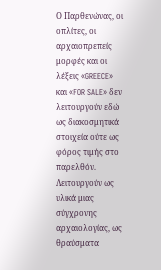Ο Παρθενώνας, οι οπλίτες, οι αρχαιοπρεπείς μορφές και οι λέξεις «GREECE» και «FOR SALE» δεν λειτουργούν εδώ ως διακοσμητικά στοιχεία ούτε ως φόρος τιμής στο παρελθόν. Λειτουργούν ως υλικά μιας σύγχρονης αρχαιολογίας, ως θραύσματα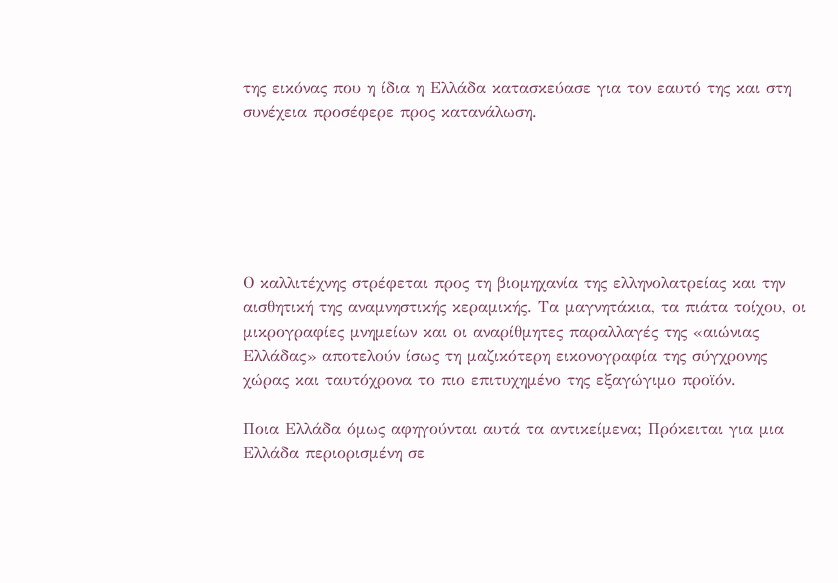της εικόνας που η ίδια η Ελλάδα κατασκεύασε για τον εαυτό της και στη συνέχεια προσέφερε προς κατανάλωση.






Ο καλλιτέχνης στρέφεται προς τη βιομηχανία της ελληνολατρείας και την αισθητική της αναμνηστικής κεραμικής. Τα μαγνητάκια, τα πιάτα τοίχου, οι μικρογραφίες μνημείων και οι αναρίθμητες παραλλαγές της «αιώνιας Ελλάδας» αποτελούν ίσως τη μαζικότερη εικονογραφία της σύγχρονης χώρας και ταυτόχρονα το πιο επιτυχημένο της εξαγώγιμο προϊόν.

Ποια Ελλάδα όμως αφηγούνται αυτά τα αντικείμενα; Πρόκειται για μια Ελλάδα περιορισμένη σε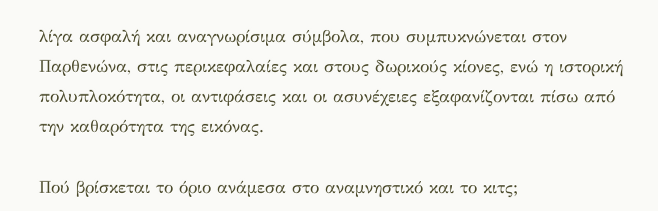λίγα ασφαλή και αναγνωρίσιμα σύμβολα, που συμπυκνώνεται στον Παρθενώνα, στις περικεφαλαίες και στους δωρικούς κίονες, ενώ η ιστορική πολυπλοκότητα, οι αντιφάσεις και οι ασυνέχειες εξαφανίζονται πίσω από την καθαρότητα της εικόνας.

Πού βρίσκεται το όριο ανάμεσα στο αναμνηστικό και το κιτς;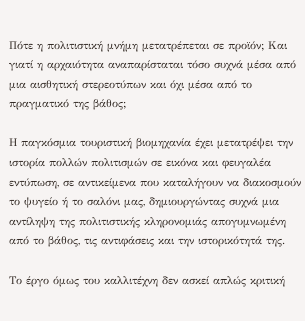Πότε η πολιτιστική μνήμη μετατρέπεται σε προϊόν; Και γιατί η αρχαιότητα αναπαρίσταται τόσο συχνά μέσα από μια αισθητική στερεοτύπων και όχι μέσα από το πραγματικό της βάθος;

Η παγκόσμια τουριστική βιομηχανία έχει μετατρέψει την ιστορία πολλών πολιτισμών σε εικόνα και φευγαλέα εντύπωση, σε αντικείμενα που καταλήγουν να διακοσμούν το ψυγείο ή το σαλόνι μας, δημιουργώντας συχνά μια αντίληψη της πολιτιστικής κληρονομιάς απογυμνωμένη από το βάθος, τις αντιφάσεις και την ιστορικότητά της.

Το έργο όμως του καλλιτέχνη δεν ασκεί απλώς κριτική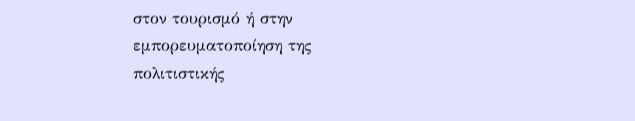στον τουρισμό ή στην εμπορευματοποίηση της πολιτιστικής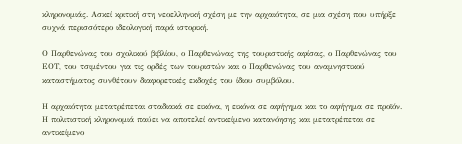κληρονομιάς. Ασκεί κριτική στη νεοελληνική σχέση με την αρχαιότητα, σε μια σχέση που υπήρξε συχνά περισσότερο ιδεολογική παρά ιστορική.

Ο Παρθενώνας του σχολικού βιβλίου, ο Παρθενώνας της τουριστικής αφίσας, ο Παρθενώνας του ΕΟΤ, του τσιμέντου για τις ορδές των τουριστών και ο Παρθενώνας του αναμνηστικού καταστήματος συνθέτουν διαφορετικές εκδοχές του ίδιου συμβόλου.

Η αρχαιότητα μετατρέπεται σταδιακά σε εικόνα, η εικόνα σε αφήγημα και το αφήγημα σε προϊόν. Η πολιτιστική κληρονομιά παύει να αποτελεί αντικείμενο κατανόησης και μετατρέπεται σε αντικείμενο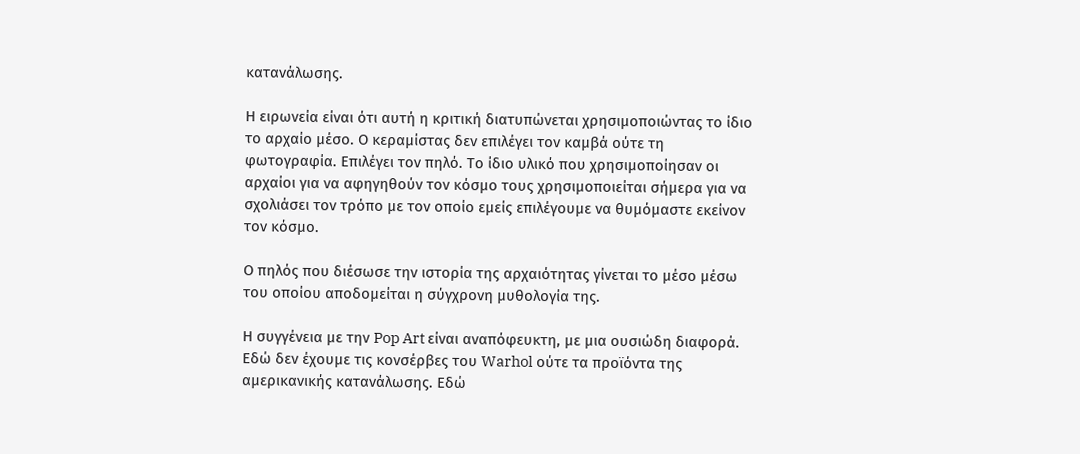κατανάλωσης.

Η ειρωνεία είναι ότι αυτή η κριτική διατυπώνεται χρησιμοποιώντας το ίδιο το αρχαίο μέσο. Ο κεραμίστας δεν επιλέγει τον καμβά ούτε τη φωτογραφία. Επιλέγει τον πηλό. Το ίδιο υλικό που χρησιμοποίησαν οι αρχαίοι για να αφηγηθούν τον κόσμο τους χρησιμοποιείται σήμερα για να σχολιάσει τον τρόπο με τον οποίο εμείς επιλέγουμε να θυμόμαστε εκείνον τον κόσμο.

Ο πηλός που διέσωσε την ιστορία της αρχαιότητας γίνεται το μέσο μέσω του οποίου αποδομείται η σύγχρονη μυθολογία της.

Η συγγένεια με την Pop Art είναι αναπόφευκτη, με μια ουσιώδη διαφορά. Εδώ δεν έχουμε τις κονσέρβες του Warhol ούτε τα προϊόντα της αμερικανικής κατανάλωσης. Εδώ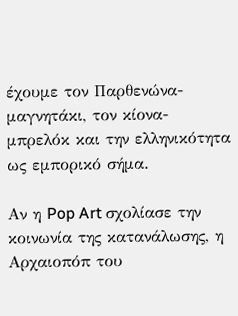έχουμε τον Παρθενώνα-μαγνητάκι, τον κίονα-μπρελόκ και την ελληνικότητα ως εμπορικό σήμα.

Αν η Pop Art σχολίασε την κοινωνία της κατανάλωσης, η Αρχαιοπόπ του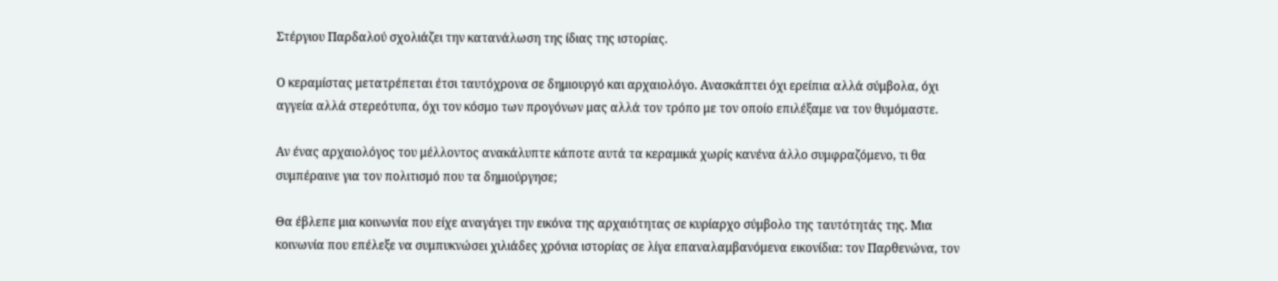Στέργιου Παρδαλού σχολιάζει την κατανάλωση της ίδιας της ιστορίας.

Ο κεραμίστας μετατρέπεται έτσι ταυτόχρονα σε δημιουργό και αρχαιολόγο. Ανασκάπτει όχι ερείπια αλλά σύμβολα, όχι αγγεία αλλά στερεότυπα, όχι τον κόσμο των προγόνων μας αλλά τον τρόπο με τον οποίο επιλέξαμε να τον θυμόμαστε.

Αν ένας αρχαιολόγος του μέλλοντος ανακάλυπτε κάποτε αυτά τα κεραμικά χωρίς κανένα άλλο συμφραζόμενο, τι θα συμπέραινε για τον πολιτισμό που τα δημιούργησε;

Θα έβλεπε μια κοινωνία που είχε αναγάγει την εικόνα της αρχαιότητας σε κυρίαρχο σύμβολο της ταυτότητάς της. Μια κοινωνία που επέλεξε να συμπυκνώσει χιλιάδες χρόνια ιστορίας σε λίγα επαναλαμβανόμενα εικονίδια: τον Παρθενώνα, τον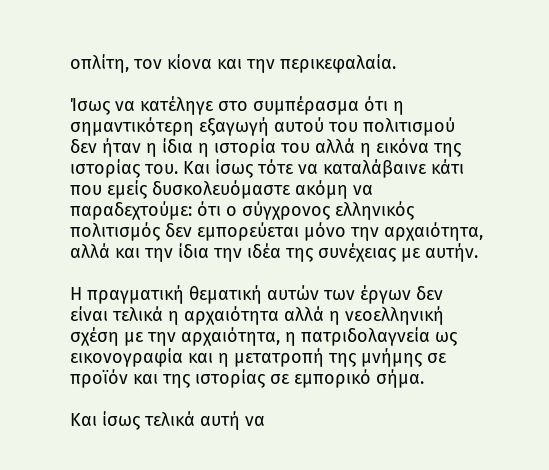οπλίτη, τον κίονα και την περικεφαλαία.

Ίσως να κατέληγε στο συμπέρασμα ότι η σημαντικότερη εξαγωγή αυτού του πολιτισμού δεν ήταν η ίδια η ιστορία του αλλά η εικόνα της ιστορίας του. Και ίσως τότε να καταλάβαινε κάτι που εμείς δυσκολευόμαστε ακόμη να παραδεχτούμε: ότι ο σύγχρονος ελληνικός πολιτισμός δεν εμπορεύεται μόνο την αρχαιότητα, αλλά και την ίδια την ιδέα της συνέχειας με αυτήν.

Η πραγματική θεματική αυτών των έργων δεν είναι τελικά η αρχαιότητα αλλά η νεοελληνική σχέση με την αρχαιότητα, η πατριδολαγνεία ως εικονογραφία και η μετατροπή της μνήμης σε προϊόν και της ιστορίας σε εμπορικό σήμα.

Και ίσως τελικά αυτή να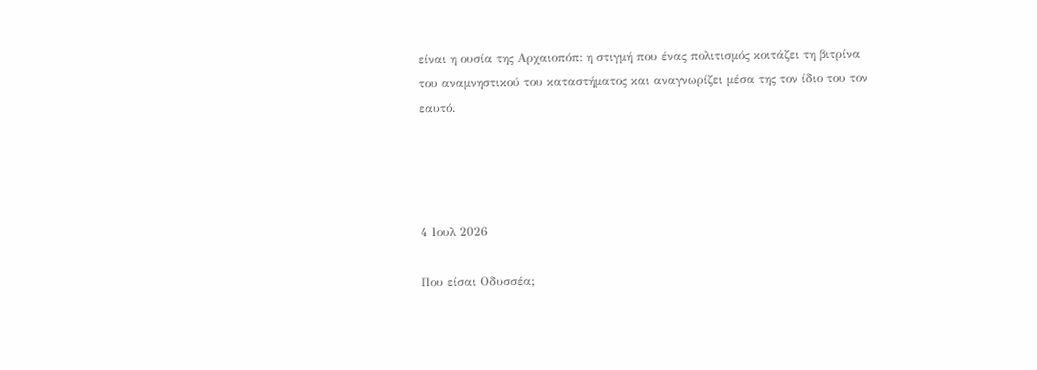είναι η ουσία της Αρχαιοπόπ: η στιγμή που ένας πολιτισμός κοιτάζει τη βιτρίνα του αναμνηστικού του καταστήματος και αναγνωρίζει μέσα της τον ίδιο του τον εαυτό.




4 Ιουλ 2026

Που είσαι Οδυσσέα;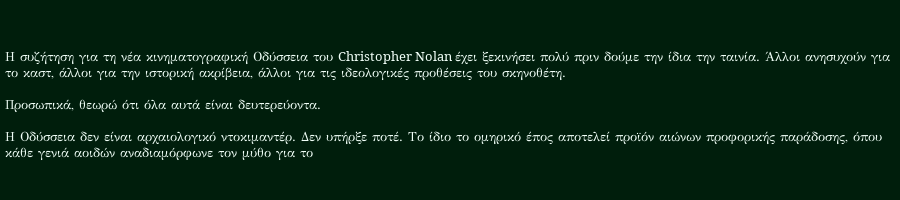Η συζήτηση για τη νέα κινηματογραφική Οδύσσεια του Christopher Nolan έχει ξεκινήσει πολύ πριν δούμε την ίδια την ταινία. Άλλοι ανησυχούν για το καστ, άλλοι για την ιστορική ακρίβεια, άλλοι για τις ιδεολογικές προθέσεις του σκηνοθέτη.

Προσωπικά, θεωρώ ότι όλα αυτά είναι δευτερεύοντα.

Η Οδύσσεια δεν είναι αρχαιολογικό ντοκιμαντέρ. Δεν υπήρξε ποτέ. Το ίδιο το ομηρικό έπος αποτελεί προϊόν αιώνων προφορικής παράδοσης, όπου κάθε γενιά αοιδών αναδιαμόρφωνε τον μύθο για το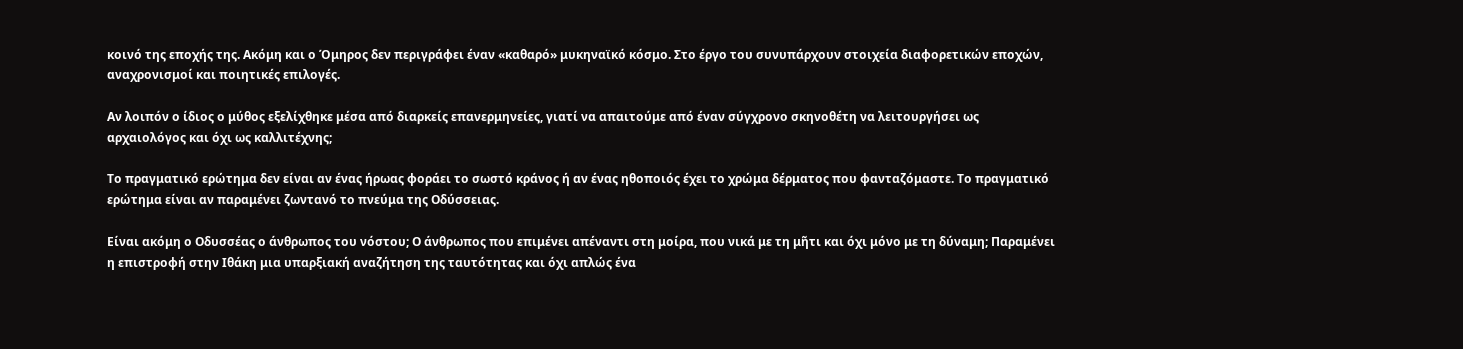κοινό της εποχής της. Ακόμη και ο Όμηρος δεν περιγράφει έναν «καθαρό» μυκηναϊκό κόσμο. Στο έργο του συνυπάρχουν στοιχεία διαφορετικών εποχών, αναχρονισμοί και ποιητικές επιλογές.

Αν λοιπόν ο ίδιος ο μύθος εξελίχθηκε μέσα από διαρκείς επανερμηνείες, γιατί να απαιτούμε από έναν σύγχρονο σκηνοθέτη να λειτουργήσει ως αρχαιολόγος και όχι ως καλλιτέχνης;

Το πραγματικό ερώτημα δεν είναι αν ένας ήρωας φοράει το σωστό κράνος ή αν ένας ηθοποιός έχει το χρώμα δέρματος που φανταζόμαστε. Το πραγματικό ερώτημα είναι αν παραμένει ζωντανό το πνεύμα της Οδύσσειας.

Είναι ακόμη ο Οδυσσέας ο άνθρωπος του νόστου; Ο άνθρωπος που επιμένει απέναντι στη μοίρα, που νικά με τη μῆτι και όχι μόνο με τη δύναμη; Παραμένει η επιστροφή στην Ιθάκη μια υπαρξιακή αναζήτηση της ταυτότητας και όχι απλώς ένα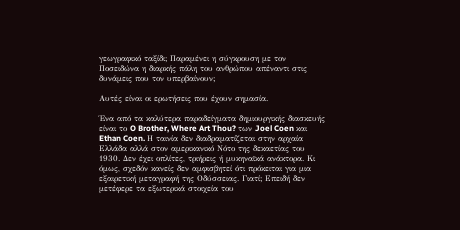γεωγραφικό ταξίδι; Παραμένει η σύγκρουση με τον Ποσειδώνα η διαρκής πάλη του ανθρώπου απέναντι στις δυνάμεις που τον υπερβαίνουν;

Αυτές είναι οι ερωτήσεις που έχουν σημασία.

Ένα από τα καλύτερα παραδείγματα δημιουργικής διασκευής είναι το O Brother, Where Art Thou? των Joel Coen και Ethan Coen. Η ταινία δεν διαδραματίζεται στην αρχαία Ελλάδα αλλά στον αμερικανικό Νότο της δεκαετίας του 1930. Δεν έχει οπλίτες, τριήρεις ή μυκηναϊκά ανάκτορα. Κι όμως, σχεδόν κανείς δεν αμφισβητεί ότι πρόκειται για μια εξαιρετική μεταγραφή της Οδύσσειας. Γιατί; Επειδή δεν μετέφερε τα εξωτερικά στοιχεία του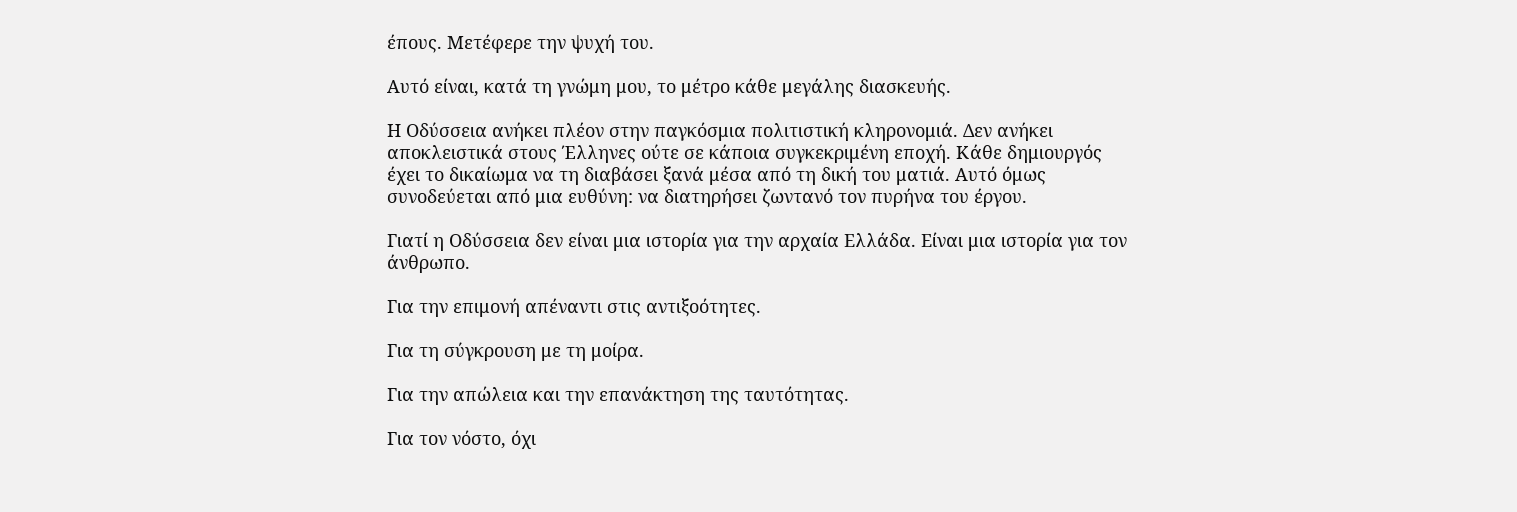έπους. Μετέφερε την ψυχή του.

Αυτό είναι, κατά τη γνώμη μου, το μέτρο κάθε μεγάλης διασκευής.

Η Οδύσσεια ανήκει πλέον στην παγκόσμια πολιτιστική κληρονομιά. Δεν ανήκει αποκλειστικά στους Έλληνες ούτε σε κάποια συγκεκριμένη εποχή. Κάθε δημιουργός έχει το δικαίωμα να τη διαβάσει ξανά μέσα από τη δική του ματιά. Αυτό όμως συνοδεύεται από μια ευθύνη: να διατηρήσει ζωντανό τον πυρήνα του έργου.

Γιατί η Οδύσσεια δεν είναι μια ιστορία για την αρχαία Ελλάδα. Είναι μια ιστορία για τον άνθρωπο.

Για την επιμονή απέναντι στις αντιξοότητες.

Για τη σύγκρουση με τη μοίρα.

Για την απώλεια και την επανάκτηση της ταυτότητας.

Για τον νόστο, όχι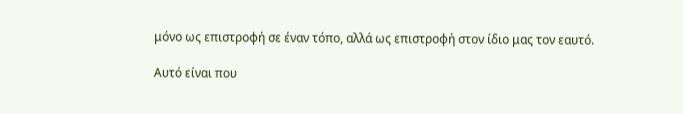μόνο ως επιστροφή σε έναν τόπο, αλλά ως επιστροφή στον ίδιο μας τον εαυτό.

Αυτό είναι που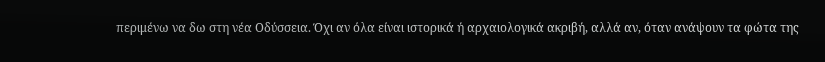περιμένω να δω στη νέα Οδύσσεια. Όχι αν όλα είναι ιστορικά ή αρχαιολογικά ακριβή, αλλά αν, όταν ανάψουν τα φώτα της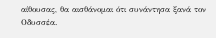αίθουσας, θα αισθάνομαι ότι συνάντησα ξανά τον Οδυσσέα.